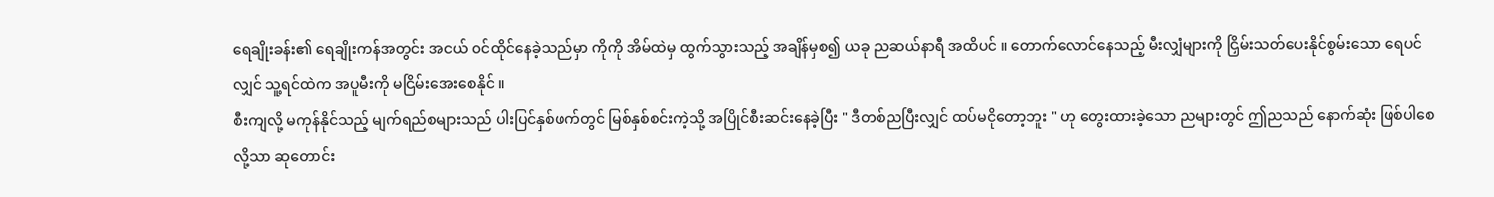ရေချိုးခန်း၏ ရေချိုးကန်အတွင်း အငယ် ၀င်ထိုင်နေခဲ့သည်မှာ ကိုကို အိမ်ထဲမှ ထွက်သွားသည့် အချိန်မှစ၍ ယခု ညဆယ်နာရီ အထိပင် ။ တောက်လောင်နေသည့် မီးလျှံများကို ငြှိမ်းသတ်ပေးနိုင်စွမ်းသော ရေပင်လျှင် သူ့ရင်ထဲက အပူမီးကို မငြိမ်းအေးစေနိုင် ။
စီးကျလို့ မကုန်နိုင်သည့် မျက်ရည်စများသည် ပါးပြင်နှစ်ဖက်တွင် မြစ်နှစ်စင်းကဲ့သို့ အပြိုင်စီးဆင်းနေခဲ့ပြီး " ဒီတစ်ညပြီးလျှင် ထပ်မငိုတော့ဘူး " ဟု တွေးထားခဲ့သော ညများတွင် ဤညသည် နောက်ဆုံး ဖြစ်ပါစေလို့သာ ဆုတောင်း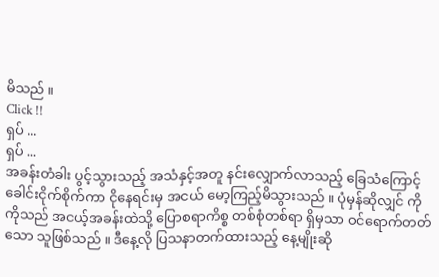မိသည် ။
Click !!
ရှပ် ...
ရှပ် ...
အခန်းတံခါး ပွင့်သွားသည့် အသံနှင့်အတူ နင်းလျှောက်လာသည့် ခြေသံကြောင့် ခေါင်းငိုက်စိုက်ကာ ငိုနေရင်းမှ အငယ် မော့ကြည့်မိသွားသည် ။ ပုံမှန်ဆိုလျှင် ကိုကိုသည် အငယ့်အခန်းထဲသို့ ပြောစရာကိစ္စ တစ်စုံတစ်ရာ ရှိမှသာ ဝင်ရောက်တတ်သော သူဖြစ်သည် ။ ဒီနေ့လို ပြသနာတက်ထားသည့် နေ့မျိုးဆို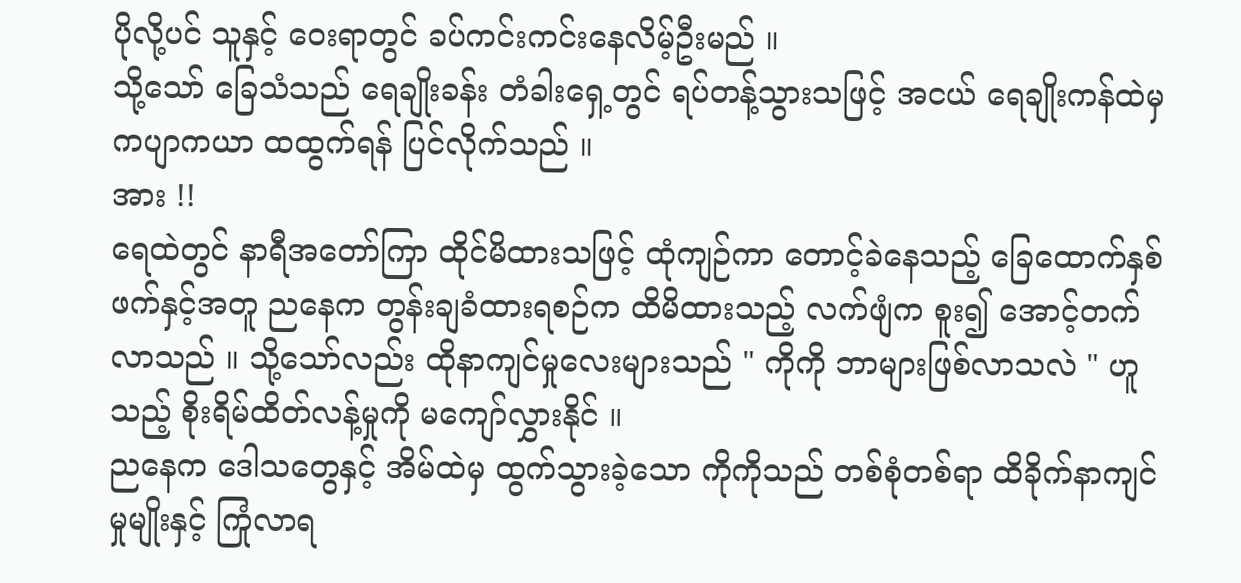ပိုလို့ပင် သူနှင့် ဝေးရာတွင် ခပ်ကင်းကင်းနေလိမ့်ဦးမည် ။
သို့သော် ခြေသံသည် ရေချိုးခန်း တံခါးရှေ့တွင် ရပ်တန့်သွားသဖြင့် အငယ် ရေချိုးကန်ထဲမှ ကပျာကယာ ထထွက်ရန် ပြင်လိုက်သည် ။
အား !!
ရေထဲတွင် နာရီအတော်ကြာ ထိုင်မိထားသဖြင့် ထုံကျဉ်ကာ တောင့်ခဲနေသည့် ခြေထောက်နှစ်ဖက်နှင့်အတူ ညနေက တွန်းချခံထားရစဉ်က ထိမိထားသည့် လက်ဖျံက စူး၍ အောင့်တက်လာသည် ။ သို့သော်လည်း ထိုနာကျင်မှုလေးများသည် " ကိုကို ဘာများဖြစ်လာသလဲ " ဟူသည့် စိုးရိမ်ထိတ်လန့်မှုကို မကျော်လွှားနိုင် ။
ညနေက ဒေါသတွေနှင့် အိမ်ထဲမှ ထွက်သွားခဲ့သော ကိုကိုသည် တစ်စုံတစ်ရာ ထိခိုက်နာကျင်မှုမျိုးနှင့် ကြုံလာရ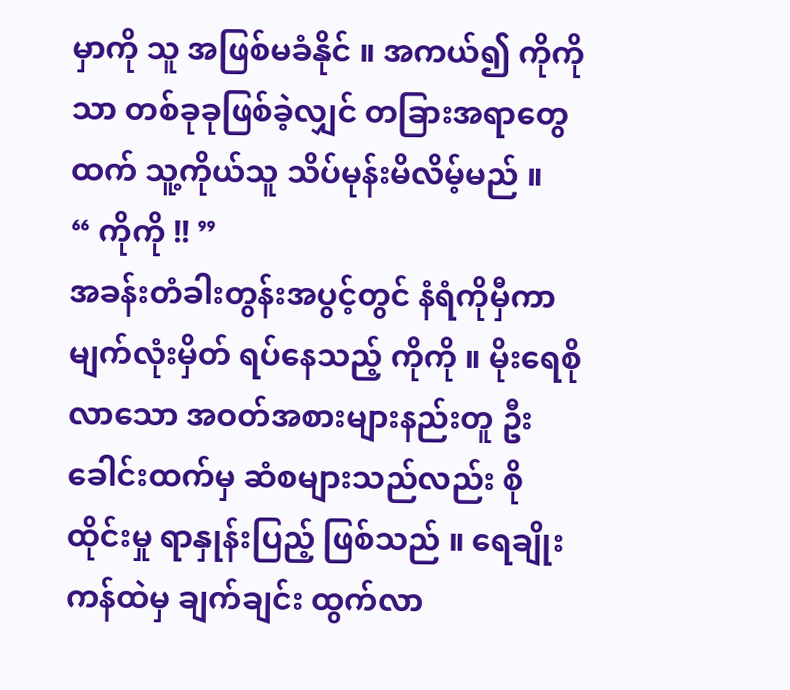မှာကို သူ အဖြစ်မခံနိုင် ။ အကယ်၍ ကိုကို သာ တစ်ခုခုဖြစ်ခဲ့လျှင် တခြားအရာတွေထက် သူ့ကိုယ်သူ သိပ်မုန်းမိလိမ့်မည် ။
“ ကိုကို !! ”
အခန်းတံခါးတွန်းအပွင့်တွင် နံရံကိုမှီကာ မျက်လုံးမှိတ် ရပ်နေသည့် ကိုကို ။ မိုးရေစိုလာသော အဝတ်အစားများနည်းတူ ဦးခေါင်းထက်မှ ဆံစများသည်လည်း စိုထိုင်းမှု ရာနှုန်းပြည့် ဖြစ်သည် ။ ရေချိုးကန်ထဲမှ ချက်ချင်း ထွက်လာ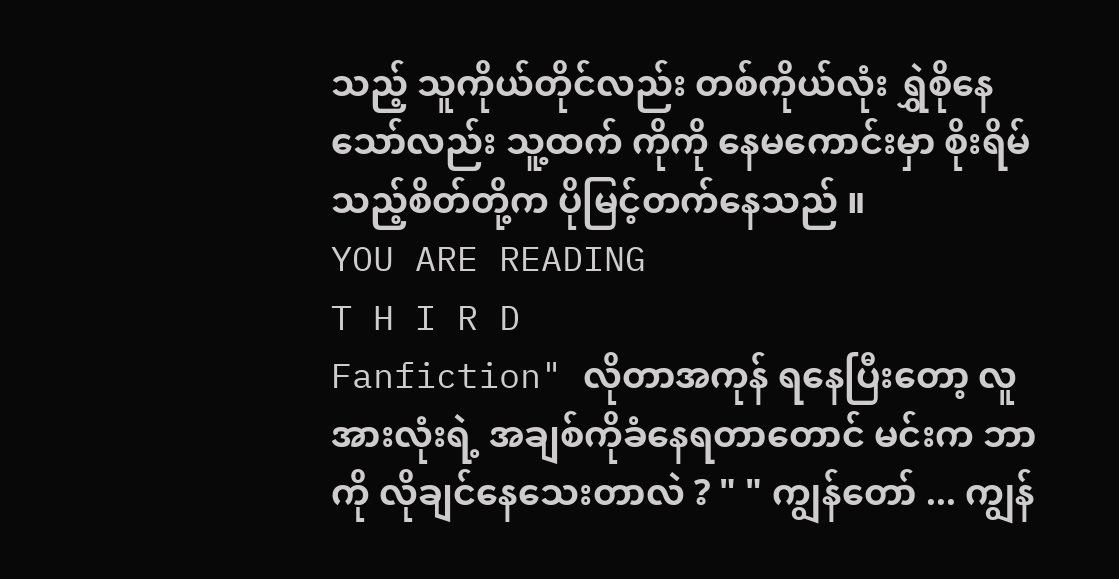သည့် သူကိုယ်တိုင်လည်း တစ်ကိုယ်လုံး ရွှဲစိုနေသော်လည်း သူ့ထက် ကိုကို နေမကောင်းမှာ စိုးရိမ်သည့်စိတ်တို့က ပိုမြင့်တက်နေသည် ။
YOU ARE READING
T H I R D
Fanfiction" လိုတာအကုန် ရနေပြီးတော့ လူအားလုံးရဲ့ အချစ်ကိုခံနေရတာတောင် မင်းက ဘာကို လိုချင်နေသေးတာလဲ ? " " ကျွန်တော် ... ကျွန်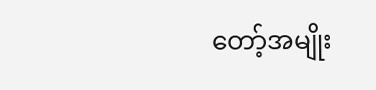တော့်အမျိုး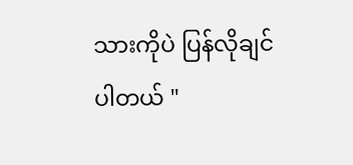သားကိုပဲ ပြန်လိုချင်ပါတယ် "